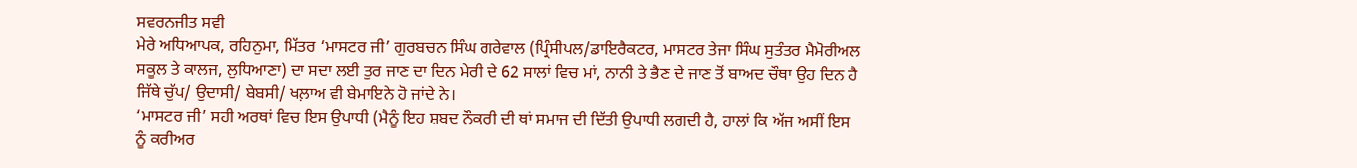ਸਵਰਨਜੀਤ ਸਵੀ
ਮੇਰੇ ਅਧਿਆਪਕ, ਰਹਿਨੁਮਾ, ਮਿੱਤਰ ‘ਮਾਸਟਰ ਜੀ’ ਗੁਰਬਚਨ ਸਿੰਘ ਗਰੇਵਾਲ (ਪ੍ਰਿੰਸੀਪਲ/ਡਾਇਰੈਕਟਰ, ਮਾਸਟਰ ਤੇਜਾ ਸਿੰਘ ਸੁਤੰਤਰ ਮੈਮੋਰੀਅਲ ਸਕੂਲ ਤੇ ਕਾਲਜ, ਲੁਧਿਆਣਾ) ਦਾ ਸਦਾ ਲਈ ਤੁਰ ਜਾਣ ਦਾ ਦਿਨ ਮੇਰੀ ਦੇ 62 ਸਾਲਾਂ ਵਿਚ ਮਾਂ, ਨਾਨੀ ਤੇ ਭੈਣ ਦੇ ਜਾਣ ਤੋਂ ਬਾਅਦ ਚੌਥਾ ਉਹ ਦਿਨ ਹੈ ਜਿੱਥੇ ਚੁੱਪ/ ਉਦਾਸੀ/ ਬੇਬਸੀ/ ਖਲ਼ਾਅ ਵੀ ਬੇਮਾਇਨੇ ਹੋ ਜਾਂਦੇ ਨੇ।
‘ਮਾਸਟਰ ਜੀ’ ਸਹੀ ਅਰਥਾਂ ਵਿਚ ਇਸ ਉਪਾਧੀ (ਮੈਨੂੰ ਇਹ ਸ਼ਬਦ ਨੌਕਰੀ ਦੀ ਥਾਂ ਸਮਾਜ ਦੀ ਦਿੱਤੀ ਉਪਾਧੀ ਲਗਦੀ ਹੈ, ਹਾਲਾਂ ਕਿ ਅੱਜ ਅਸੀਂ ਇਸ ਨੂੰ ਕਰੀਅਰ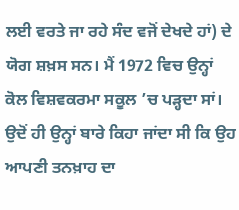ਲਈ ਵਰਤੇ ਜਾ ਰਹੇ ਸੰਦ ਵਜੋਂ ਦੇਖਦੇ ਹਾਂ) ਦੇ ਯੋਗ ਸ਼ਖ਼ਸ ਸਨ। ਮੈਂ 1972 ਵਿਚ ਉਨ੍ਹਾਂ ਕੋਲ ਵਿਸ਼ਵਕਰਮਾ ਸਕੂਲ ’ਚ ਪੜ੍ਹਦਾ ਸਾਂ। ਉਦੋਂ ਹੀ ਉਨ੍ਹਾਂ ਬਾਰੇ ਕਿਹਾ ਜਾਂਦਾ ਸੀ ਕਿ ਉਹ ਆਪਣੀ ਤਨਖ਼ਾਹ ਦਾ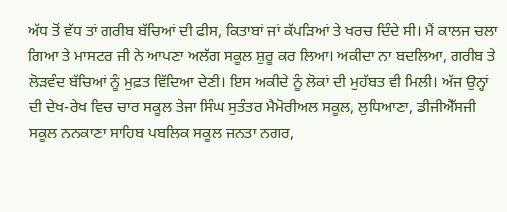ਅੱਧ ਤੋਂ ਵੱਧ ਤਾਂ ਗਰੀਬ ਬੱਚਿਆਂ ਦੀ ਫੀਸ, ਕਿਤਾਬਾਂ ਜਾਂ ਕੱਪੜਿਆਂ ਤੇ ਖਰਚ ਦਿੰਦੇ ਸੀ। ਮੈਂ ਕਾਲਜ ਚਲਾ ਗਿਆ ਤੇ ਮਾਸਟਰ ਜੀ ਨੇ ਆਪਣਾ ਅਲੱਗ ਸਕੂਲ ਸ਼ੁਰੂ ਕਰ ਲਿਆ। ਅਕੀਦਾ ਨਾ ਬਦਲਿਆ, ਗਰੀਬ ਤੇ ਲੋੜਵੰਦ ਬੱਚਿਆਂ ਨੂੰ ਮੁਫ਼ਤ ਵਿੱਦਿਆ ਦੇਣੀ। ਇਸ ਅਕੀਦੇ ਨੂੰ ਲੋਕਾਂ ਦੀ ਮੁਹੱਬਤ ਵੀ ਮਿਲੀ। ਅੱਜ ਉਨ੍ਹਾਂ ਦੀ ਦੇਖ-ਰੇਖ ਵਿਚ ਚਾਰ ਸਕੂਲ ਤੇਜਾ ਸਿੰਘ ਸੁਤੰਤਰ ਮੈਮੋਰੀਅਲ ਸਕੂਲ, ਲੁਧਿਆਣਾ, ਡੀਜੀਐੱਸਜੀ ਸਕੂਲ ਨਨਕਾਣਾ ਸਾਹਿਬ ਪਬਲਿਕ ਸਕੂਲ ਜਨਤਾ ਨਗਰ,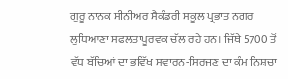ਗੁਰੂ ਨਾਨਕ ਸੀਨੀਅਰ ਸੈਕੰਡਰੀ ਸਕੂਲ ਪ੍ਰਭਾਤ ਨਗਰ ਲੁਧਿਆਣਾ ਸਫਲਤਾਪੂਰਵਕ ਚੱਲ ਰਹੇ ਹਨ। ਜਿੱਥੇ 5700 ਤੋਂ ਵੱਧ ਬੱਚਿਆਂ ਦਾ ਭਵਿੱਖ ਸਵਾਰਨ-ਸਿਰਜਣ ਦਾ ਕੰਮ ਨਿਸ਼ਚਾ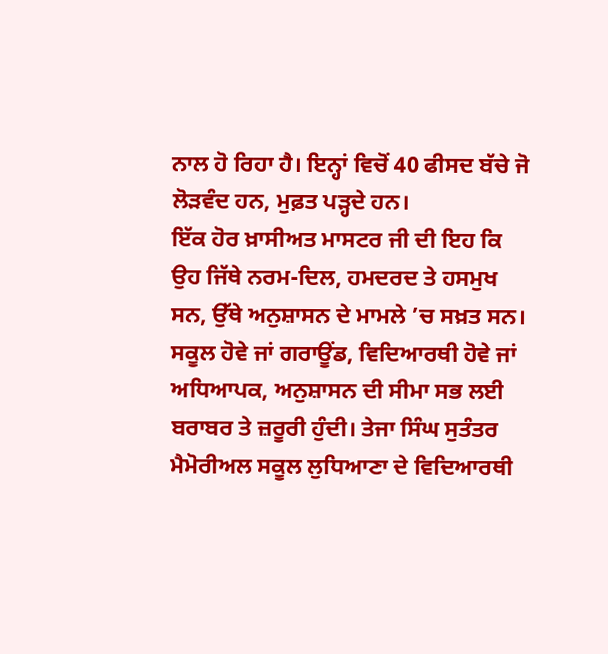ਨਾਲ ਹੋ ਰਿਹਾ ਹੈ। ਇਨ੍ਹਾਂ ਵਿਚੋਂ 40 ਫੀਸਦ ਬੱਚੇ ਜੋ ਲੋੜਵੰਦ ਹਨ, ਮੁਫ਼ਤ ਪੜ੍ਹਦੇ ਹਨ।
ਇੱਕ ਹੋਰ ਖ਼ਾਸੀਅਤ ਮਾਸਟਰ ਜੀ ਦੀ ਇਹ ਕਿ ਉਹ ਜਿੱਥੇ ਨਰਮ-ਦਿਲ, ਹਮਦਰਦ ਤੇ ਹਸਮੁਖ ਸਨ, ਉੱਥੇ ਅਨੁਸ਼ਾਸਨ ਦੇ ਮਾਮਲੇ ’ਚ ਸਖ਼ਤ ਸਨ। ਸਕੂਲ ਹੋਵੇ ਜਾਂ ਗਰਾਊਂਡ, ਵਿਦਿਆਰਥੀ ਹੋਵੇ ਜਾਂ ਅਧਿਆਪਕ, ਅਨੁਸ਼ਾਸਨ ਦੀ ਸੀਮਾ ਸਭ ਲਈ ਬਰਾਬਰ ਤੇ ਜ਼ਰੂਰੀ ਹੁੰਦੀ। ਤੇਜਾ ਸਿੰਘ ਸੁਤੰਤਰ ਮੈਮੋਰੀਅਲ ਸਕੂਲ ਲੁਧਿਆਣਾ ਦੇ ਵਿਦਿਆਰਥੀ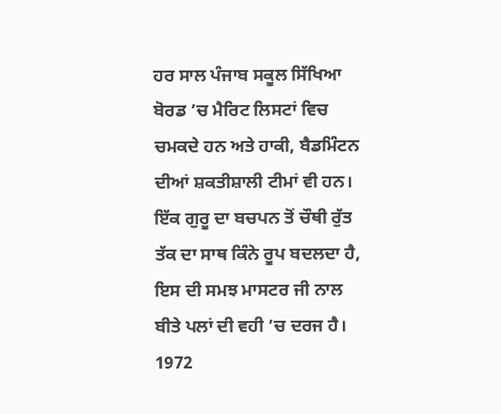ਹਰ ਸਾਲ ਪੰਜਾਬ ਸਕੂਲ ਸਿੱਖਿਆ ਬੋਰਡ ’ਚ ਮੈਰਿਟ ਲਿਸਟਾਂ ਵਿਚ ਚਮਕਦੇ ਹਨ ਅਤੇ ਹਾਕੀ, ਬੈਡਮਿੰਟਨ ਦੀਆਂ ਸ਼ਕਤੀਸ਼ਾਲੀ ਟੀਮਾਂ ਵੀ ਹਨ।
ਇੱਕ ਗੁਰੂ ਦਾ ਬਚਪਨ ਤੋਂ ਚੌਥੀ ਰੁੱਤ ਤੱਕ ਦਾ ਸਾਥ ਕਿੰਨੇ ਰੂਪ ਬਦਲਦਾ ਹੈ, ਇਸ ਦੀ ਸਮਝ ਮਾਸਟਰ ਜੀ ਨਾਲ ਬੀਤੇ ਪਲਾਂ ਦੀ ਵਹੀ ’ਚ ਦਰਜ ਹੈ। 1972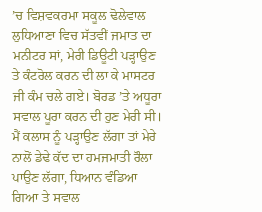’ਚ ਵਿਸ਼ਵਕਰਮਾ ਸਕੂਲ ਢੋਲੇਵਾਲ ਲੁਧਿਆਣਾ ਵਿਚ ਸੱਤਵੀਂ ਜਮਾਤ ਦਾ ਮਨੀਟਰ ਸਾਂ, ਮੇਰੀ ਡਿਊਟੀ ਪੜ੍ਹਾਉਣ ਤੇ ਕੰਟਰੋਲ ਕਰਨ ਦੀ ਲਾ ਕੇ ਮਾਸਟਰ ਜੀ ਕੰਮ ਚਲੇ ਗਏ। ਬੋਰਡ ’ਤੇ ਅਧੂਰਾ ਸਵਾਲ ਪੂਰਾ ਕਰਨ ਦੀ ਹੁਣ ਮੇਰੀ ਸੀ। ਮੈਂ ਕਲਾਸ ਨੂੰ ਪੜ੍ਹਾਉਣ ਲੱਗਾ ਤਾਂ ਮੇਰੇ ਨਾਲੋਂ ਡੇਢੇ ਕੱਦ ਦਾ ਹਮਜਮਾਤੀ ਰੌਲਾ ਪਾਉਣ ਲੱਗਾ, ਧਿਆਨ ਵੰਡਿਆ ਗਿਆ ਤੇ ਸਵਾਲ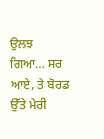ਉਲਝ ਗਿਆ… ਸਰ ਆਏ, ਤੇ ਬੋਰਡ ਉੱਤੇ ਮੇਰੀ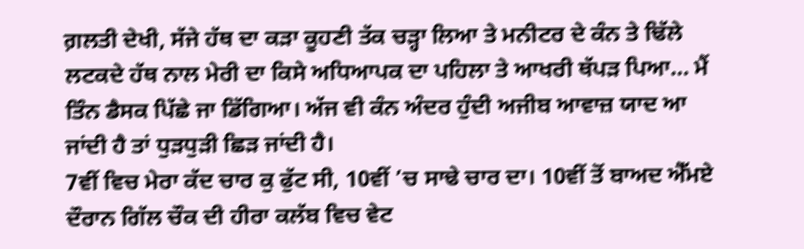ਗ਼ਲਤੀ ਦੇਖੀ, ਸੱਜੇ ਹੱਥ ਦਾ ਕੜਾ ਕੂਹਣੀ ਤੱਕ ਚੜ੍ਹਾ ਲਿਆ ਤੇ ਮਨੀਟਰ ਦੇ ਕੰਨ ਤੇ ਢਿੱਲੇ ਲਟਕਦੇ ਹੱਥ ਨਾਲ ਮੇਰੀ ਦਾ ਕਿਸੇ ਅਧਿਆਪਕ ਦਾ ਪਹਿਲਾ ਤੇ ਆਖਰੀ ਥੱਪੜ ਪਿਆ… ਮੈਂ ਤਿੰਨ ਡੈਸਕ ਪਿੱਛੇ ਜਾ ਡਿੱਗਿਆ। ਅੱਜ ਵੀ ਕੰਨ ਅੰਦਰ ਹੁੰਦੀ ਅਜੀਬ ਆਵਾਜ਼ ਯਾਦ ਆ ਜਾਂਦੀ ਹੈ ਤਾਂ ਧੁੜਧੁੜੀ ਛਿੜ ਜਾਂਦੀ ਹੈ।
7ਵੀਂ ਵਿਚ ਮੇਰਾ ਕੱਦ ਚਾਰ ਕੁ ਫੁੱਟ ਸੀ, 10ਵੀਂ ’ਚ ਸਾਢੇ ਚਾਰ ਦਾ। 10ਵੀਂ ਤੋਂ ਬਾਅਦ ਐੱਮਏ ਦੌਰਾਨ ਗਿੱਲ ਚੌਕ ਦੀ ਹੀਰਾ ਕਲੱਬ ਵਿਚ ਵੇਟ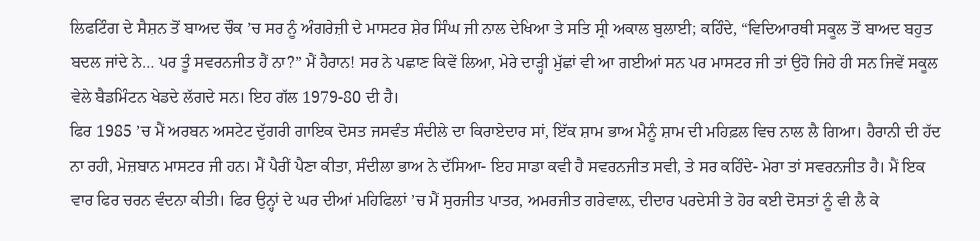ਲਿਫਟਿੰਗ ਦੇ ਸੈਸ਼ਨ ਤੋਂ ਬਾਅਦ ਚੌਕ ’ਚ ਸਰ ਨੂੰ ਅੰਗਰੇਜ਼ੀ ਦੇ ਮਾਸਟਰ ਸ਼ੇਰ ਸਿੰਘ ਜੀ ਨਾਲ ਦੇਖਿਆ ਤੇ ਸਤਿ ਸ੍ਰੀ ਅਕਾਲ ਬੁਲਾਈ; ਕਹਿੰਦੇ, “ਵਿਦਿਆਰਥੀ ਸਕੂਲ ਤੋਂ ਬਾਅਦ ਬਹੁਤ ਬਦਲ ਜਾਂਦੇ ਨੇ… ਪਰ ਤੂੰ ਸਵਰਨਜੀਤ ਹੈਂ ਨਾ?” ਮੈਂ ਹੈਰਾਨ! ਸਰ ਨੇ ਪਛਾਣ ਕਿਵੇਂ ਲਿਆ, ਮੇਰੇ ਦਾੜ੍ਹੀ ਮੁੱਛਾਂ ਵੀ ਆ ਗਈਆਂ ਸਨ ਪਰ ਮਾਸਟਰ ਜੀ ਤਾਂ ਉਹੋ ਜਿਹੇ ਹੀ ਸਨ ਜਿਵੇਂ ਸਕੂਲ ਵੇਲੇ ਬੈਡਮਿੰਟਨ ਖੇਡਦੇ ਲੱਗਦੇ ਸਨ। ਇਹ ਗੱਲ 1979-80 ਦੀ ਹੈ।
ਫਿਰ 1985 ’ਚ ਮੈਂ ਅਰਬਨ ਅਸਟੇਟ ਦੁੱਗਰੀ ਗਾਇਕ ਦੋਸਤ ਜਸਵੰਤ ਸੰਦੀਲੇ ਦਾ ਕਿਰਾਏਦਾਰ ਸਾਂ, ਇੱਕ ਸ਼ਾਮ ਭਾਅ ਮੈਨੂੰ ਸ਼ਾਮ ਦੀ ਮਹਿਫ਼ਲ ਵਿਚ ਨਾਲ ਲੈ ਗਿਆ। ਹੈਰਾਨੀ ਦੀ ਹੱਦ ਨਾ ਰਹੀ, ਮੇਜ਼ਬਾਨ ਮਾਸਟਰ ਜੀ ਹਨ। ਮੈਂ ਪੈਰੀਂ ਪੈਣਾ ਕੀਤਾ, ਸੰਦੀਲਾ ਭਾਅ ਨੇ ਦੱਸਿਆ- ਇਹ ਸਾਡਾ ਕਵੀ ਹੈ ਸਵਰਨਜੀਤ ਸਵੀ, ਤੇ ਸਰ ਕਹਿੰਦੇ- ਮੇਰਾ ਤਾਂ ਸਵਰਨਜੀਤ ਹੈ। ਮੈਂ ਇਕ ਵਾਰ ਫਿਰ ਚਰਨ ਵੰਦਨਾ ਕੀਤੀ। ਫਿਰ ਉਨ੍ਹਾਂ ਦੇ ਘਰ ਦੀਆਂ ਮਹਿਫਿਲਾਂ ’ਚ ਮੈਂ ਸੁਰਜੀਤ ਪਾਤਰ, ਅਮਰਜੀਤ ਗਰੇਵਾਲ਼, ਦੀਦਾਰ ਪਰਦੇਸੀ ਤੇ ਹੋਰ ਕਈ ਦੋਸਤਾਂ ਨੂੰ ਵੀ ਲੈ ਕੇ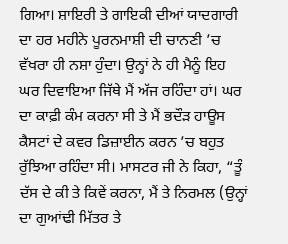ਗਿਆ। ਸ਼ਾਇਰੀ ਤੇ ਗਾਇਕੀ ਦੀਆਂ ਯਾਦਗਾਰੀ ਦਾ ਹਰ ਮਹੀਨੇ ਪੂਰਨਮਾਸ਼ੀ ਦੀ ਚਾਨਣੀ ’ਚ ਵੱਖਰਾ ਹੀ ਨਸ਼ਾ ਹੁੰਦਾ। ਉਨ੍ਹਾਂ ਨੇ ਹੀ ਮੈਨੂੰ ਇਹ ਘਰ ਦਿਵਾਇਆ ਜਿੱਥੇ ਮੈਂ ਅੱਜ ਰਹਿੰਦਾ ਹਾਂ। ਘਰ ਦਾ ਕਾਫ਼ੀ ਕੰਮ ਕਰਨਾ ਸੀ ਤੇ ਮੈਂ ਭਦੌੜ ਹਾਊਸ ਕੈਸਟਾਂ ਦੇ ਕਵਰ ਡਿਜ਼ਾਈਨ ਕਰਨ ’ਚ ਬਹੁਤ ਰੁੱਝਿਆ ਰਹਿੰਦਾ ਸੀ। ਮਾਸਟਰ ਜੀ ਨੇ ਕਿਹਾ, “ਤੂੰ ਦੱਸ ਦੇ ਕੀ ਤੇ ਕਿਵੇਂ ਕਰਨਾ, ਮੈਂ ਤੇ ਨਿਰਮਲ (ਉਨ੍ਹਾਂ ਦਾ ਗੁਆਂਢੀ ਮਿੱਤਰ ਤੇ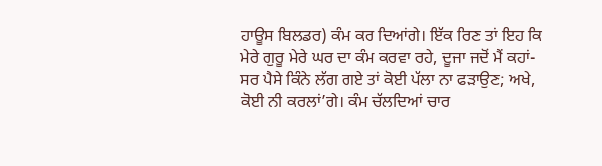ਹਾਊਸ ਬਿਲਡਰ) ਕੰਮ ਕਰ ਦਿਆਂਗੇ। ਇੱਕ ਰਿਣ ਤਾਂ ਇਹ ਕਿ ਮੇਰੇ ਗੁਰੂ ਮੇਰੇ ਘਰ ਦਾ ਕੰਮ ਕਰਵਾ ਰਹੇ, ਦੂਜਾ ਜਦੋਂ ਮੈਂ ਕਹਾਂ- ਸਰ ਪੈਸੇ ਕਿੰਨੇ ਲੱਗ ਗਏ ਤਾਂ ਕੋਈ ਪੱਲਾ ਨਾ ਫੜਾਉਣ; ਅਖੇ, ਕੋਈ ਨੀ ਕਰਲਾਂ’ਗੇ। ਕੰਮ ਚੱਲਦਿਆਂ ਚਾਰ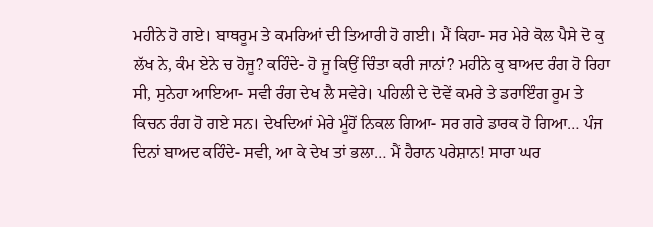ਮਹੀਨੇ ਹੋ ਗਏ। ਬਾਥਰੂਮ ਤੇ ਕਮਰਿਆਂ ਦੀ ਤਿਆਰੀ ਹੋ ਗਈ। ਮੈਂ ਕਿਹਾ- ਸਰ ਮੇਰੇ ਕੋਲ ਪੈਸੇ ਦੋ ਕੁ ਲੱਖ ਨੇ, ਕੰਮ ਏਨੇ ਚ ਹੋਜੂ? ਕਹਿੰਦੇ- ਹੋ ਜੂ ਕਿਉਂ ਚਿੰਤਾ ਕਰੀ ਜਾਨਾਂ? ਮਹੀਨੇ ਕੁ ਬਾਅਦ ਰੰਗ ਹੋ ਰਿਹਾ ਸੀ, ਸੁਨੇਹਾ ਆਇਆ- ਸਵੀ ਰੰਗ ਦੇਖ ਲੈ ਸਵੇਰੇ। ਪਹਿਲੀ ਦੇ ਦੋਵੇਂ ਕਮਰੇ ਤੇ ਡਰਾਇੰਗ ਰੂਮ ਤੇ ਕਿਚਨ ਰੰਗ ਹੋ ਗਏ ਸਨ। ਦੇਖਦਿਆਂ ਮੇਰੇ ਮੂੰਹੋਂ ਨਿਕਲ ਗਿਆ- ਸਰ ਗਰੇ ਡਾਰਕ ਹੋ ਗਿਆ… ਪੰਜ ਦਿਨਾਂ ਬਾਅਦ ਕਹਿੰਦੇ- ਸਵੀ, ਆ ਕੇ ਦੇਖ ਤਾਂ ਭਲਾ… ਮੈਂ ਹੈਰਾਨ ਪਰੇਸ਼ਾਨ! ਸਾਰਾ ਘਰ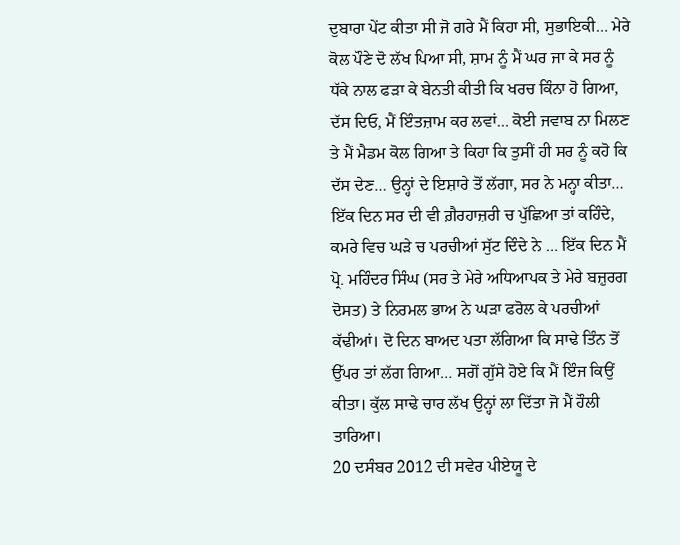ਦੁਬਾਰਾ ਪੇਂਟ ਕੀਤਾ ਸੀ ਜੋ ਗਰੇ ਮੈਂ ਕਿਹਾ ਸੀ, ਸੁਭਾਇਕੀ… ਮੇਰੇ ਕੋਲ ਪੌਣੇ ਦੋ ਲੱਖ ਪਿਆ ਸੀ, ਸ਼ਾਮ ਨੂੰ ਮੈਂ ਘਰ ਜਾ ਕੇ ਸਰ ਨੂੰ ਧੱਕੇ ਨਾਲ ਫੜਾ ਕੇ ਬੇਨਤੀ ਕੀਤੀ ਕਿ ਖਰਚ ਕਿੰਨਾ ਹੋ ਗਿਆ, ਦੱਸ ਦਿਓ, ਮੈਂ ਇੰਤਜ਼ਾਮ ਕਰ ਲਵਾਂ… ਕੋਈ ਜਵਾਬ ਨਾ ਮਿਲਣ ਤੇ ਮੈਂ ਮੈਡਮ ਕੋਲ ਗਿਆ ਤੇ ਕਿਹਾ ਕਿ ਤੁਸੀਂ ਹੀ ਸਰ ਨੂੰ ਕਹੋ ਕਿ ਦੱਸ ਦੇਣ… ਉਨ੍ਹਾਂ ਦੇ ਇਸ਼ਾਰੇ ਤੋਂ ਲੱਗਾ, ਸਰ ਨੇ ਮਨ੍ਹਾ ਕੀਤਾ… ਇੱਕ ਦਿਨ ਸਰ ਦੀ ਵੀ ਗ਼ੈਰਹਾਜ਼ਰੀ ਚ ਪੁੱਛਿਆ ਤਾਂ ਕਹਿੰਦੇ, ਕਮਰੇ ਵਿਚ ਘੜੇ ਚ ਪਰਚੀਆਂ ਸੁੱਟ ਦਿੰਦੇ ਨੇ … ਇੱਕ ਦਿਨ ਮੈਂ ਪ੍ਰੋ. ਮਹਿੰਦਰ ਸਿੰਘ (ਸਰ ਤੇ ਮੇਰੇ ਅਧਿਆਪਕ ਤੇ ਮੇਰੇ ਬਜ਼ੁਰਗ ਦੋਸਤ) ਤੇ ਨਿਰਮਲ ਭਾਅ ਨੇ ਘੜਾ ਫਰੋਲ ਕੇ ਪਰਚੀਆਂ ਕੱਢੀਆਂ। ਦੋ ਦਿਨ ਬਾਅਦ ਪਤਾ ਲੱਗਿਆ ਕਿ ਸਾਢੇ ਤਿੰਨ ਤੋਂ ਉੱਪਰ ਤਾਂ ਲੱਗ ਗਿਆ… ਸਗੋਂ ਗੁੱਸੇ ਹੋਏ ਕਿ ਮੈਂ ਇੰਜ ਕਿਉਂ ਕੀਤਾ। ਕੁੱਲ ਸਾਢੇ ਚਾਰ ਲੱਖ ਉਨ੍ਹਾਂ ਲਾ ਦਿੱਤਾ ਜੋ ਮੈਂ ਹੌਲੀ ਤਾਰਿਆ।
20 ਦਸੰਬਰ 2012 ਦੀ ਸਵੇਰ ਪੀਏਯੂ ਦੇ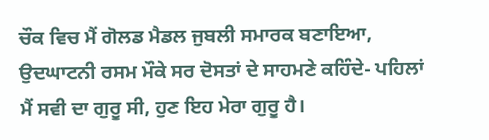ਚੌਕ ਵਿਚ ਮੈਂ ਗੋਲਡ ਮੈਡਲ ਜੁਬਲੀ ਸਮਾਰਕ ਬਣਾਇਆ, ਉਦਘਾਟਨੀ ਰਸਮ ਮੌਕੇ ਸਰ ਦੋਸਤਾਂ ਦੇ ਸਾਹਮਣੇ ਕਹਿੰਦੇ- ਪਹਿਲਾਂ ਮੈਂ ਸਵੀ ਦਾ ਗੁਰੂ ਸੀ, ਹੁਣ ਇਹ ਮੇਰਾ ਗੁਰੂ ਹੈ।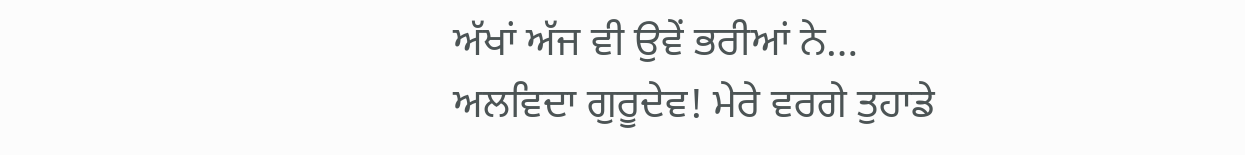ਅੱਖਾਂ ਅੱਜ ਵੀ ਉਵੇਂ ਭਰੀਆਂ ਨੇ…
ਅਲਵਿਦਾ ਗੁਰੂਦੇਵ! ਮੇਰੇ ਵਰਗੇ ਤੁਹਾਡੇ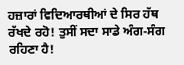ਹਜ਼ਾਰਾਂ ਵਿਦਿਆਰਥੀਆਂ ਦੇ ਸਿਰ ਹੱਥ ਰੱਖਦੇ ਰਹੋ! ਤੁਸੀਂ ਸਦਾ ਸਾਡੇ ਅੰਗ-ਸੰਗ ਰਹਿਣਾ ਹੈ!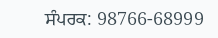ਸੰਪਰਕ: 98766-68999